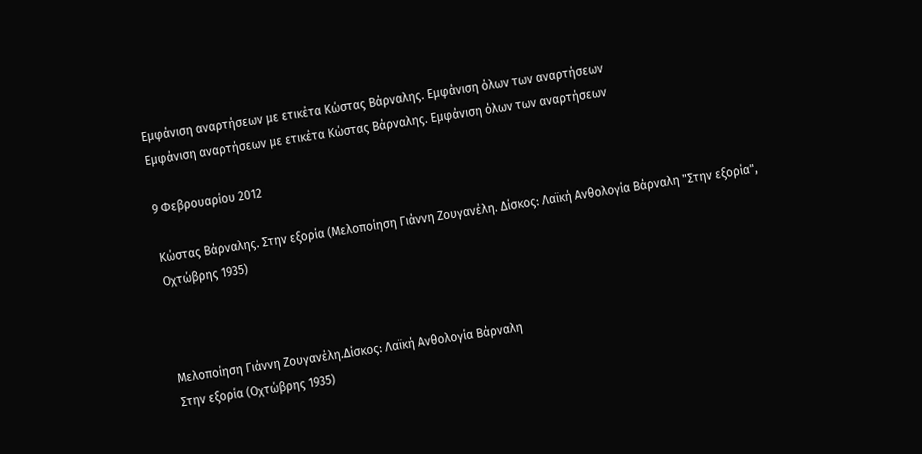Εμφάνιση αναρτήσεων με ετικέτα Κώστας Βάρναλης. Εμφάνιση όλων των αναρτήσεων
Εμφάνιση αναρτήσεων με ετικέτα Κώστας Βάρναλης. Εμφάνιση όλων των αναρτήσεων

9 Φεβρουαρίου 2012

Κώστας Βάρναλης. Στην εξορία (Μελοποίηση Γιάννη Ζουγανέλη. Δίσκος: Λαϊκή Ανθολογία Βάρναλη "Στην εξορία", Οχτώβρης 1935)



Μελοποίηση Γιάννη Ζουγανέλη.Δίσκος: Λαϊκή Ανθολογία Βάρναλη
Στην εξορία (Οχτώβρης 1935)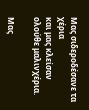Μας σιδεροδέσανε τα χέρια
και μας κλείσαν ολούθε μαλινχέρια.

Μας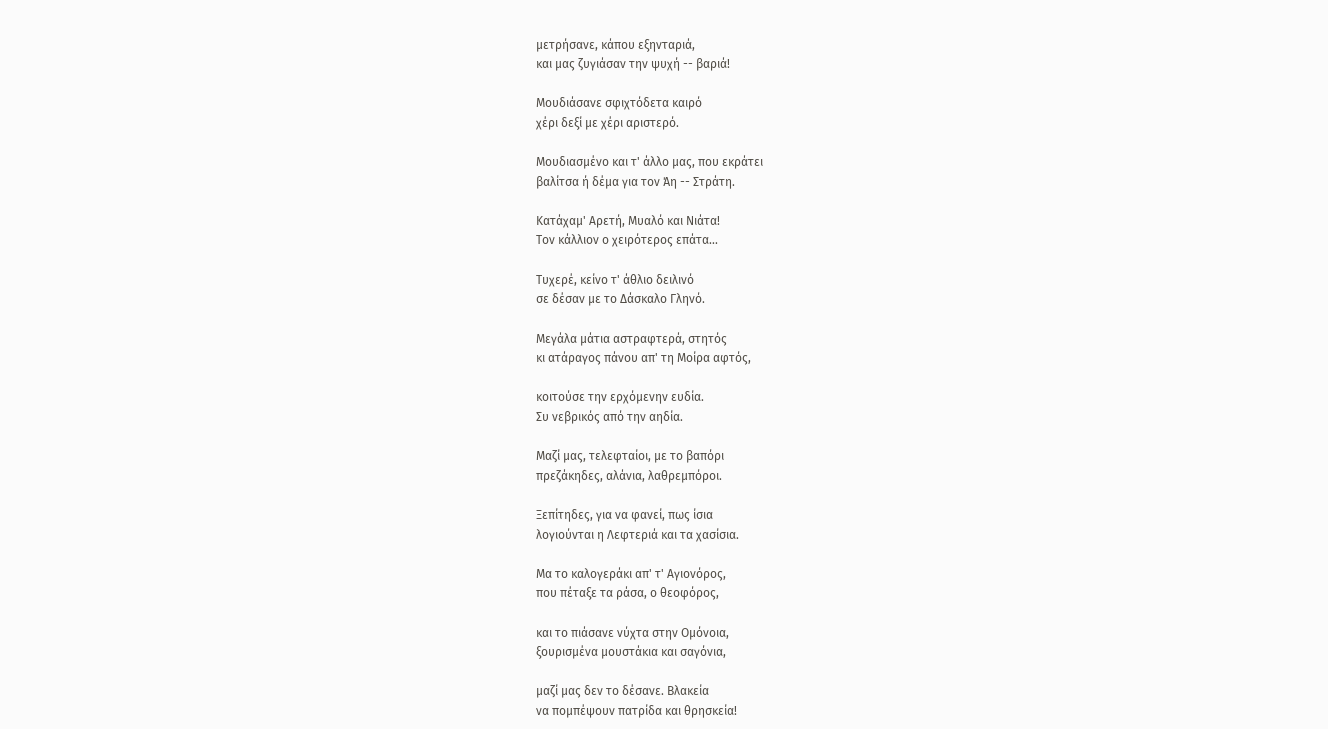μετρήσανε, κάπου εξηνταριά,
και μας ζυγιάσαν την ψυχή -- βαριά!

Μουδιάσανε σφιχτόδετα καιρό
χέρι δεξί με χέρι αριστερό.

Μουδιασμένο και τ' άλλο μας, που εκράτει
βαλίτσα ή δέμα για τον Άη -- Στράτη.

Κατάχαμ' Αρετή, Μυαλό και Νιάτα!
Τον κάλλιον ο χειρότερος επάτα...

Τυχερέ, κείνο τ' άθλιο δειλινό
σε δέσαν με το Δάσκαλο Γληνό.

Μεγάλα μάτια αστραφτερά, στητός
κι ατάραγος πάνου απ' τη Μοίρα αφτός,

κοιτούσε την ερχόμενην ευδία.
Συ νεβρικός από την αηδία.

Μαζί μας, τελεφταίοι, με το βαπόρι
πρεζάκηδες, αλάνια, λαθρεμπόροι.

Ξεπίτηδες, για να φανεί, πως ίσια
λογιούνται η Λεφτεριά και τα χασίσια.

Μα το καλογεράκι απ' τ' Αγιονόρος,
που πέταξε τα ράσα, ο θεοφόρος,

και το πιάσανε νύχτα στην Ομόνοια,
ξουρισμένα μουστάκια και σαγόνια,

μαζί μας δεν το δέσανε. Βλακεία
να πομπέψουν πατρίδα και θρησκεία!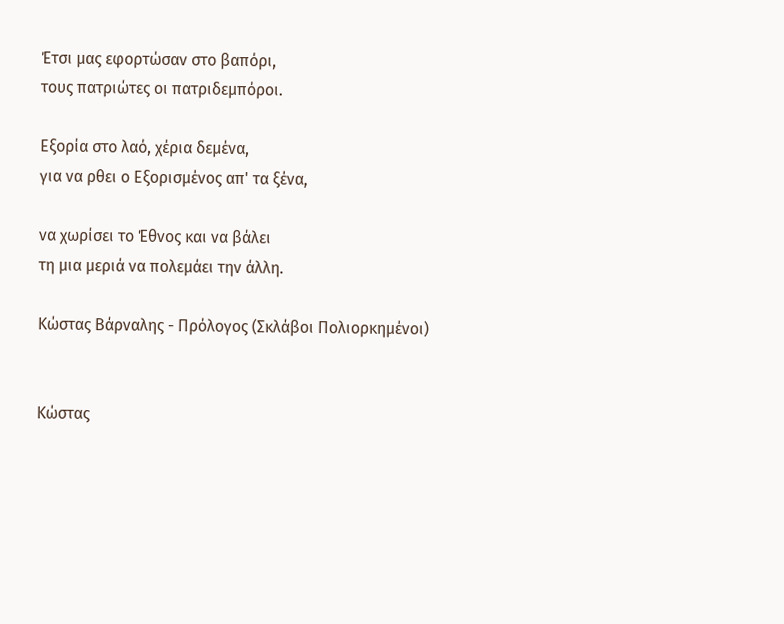Έτσι μας εφορτώσαν στο βαπόρι,
τους πατριώτες οι πατριδεμπόροι.

Εξορία στο λαό, χέρια δεμένα,
για να ρθει ο Εξορισμένος απ' τα ξένα,

να χωρίσει το Έθνος και να βάλει
τη μια μεριά να πολεμάει την άλλη.

Κώστας Βάρναλης - Πρόλογος (Σκλάβοι Πολιορκημένοι)


Κώστας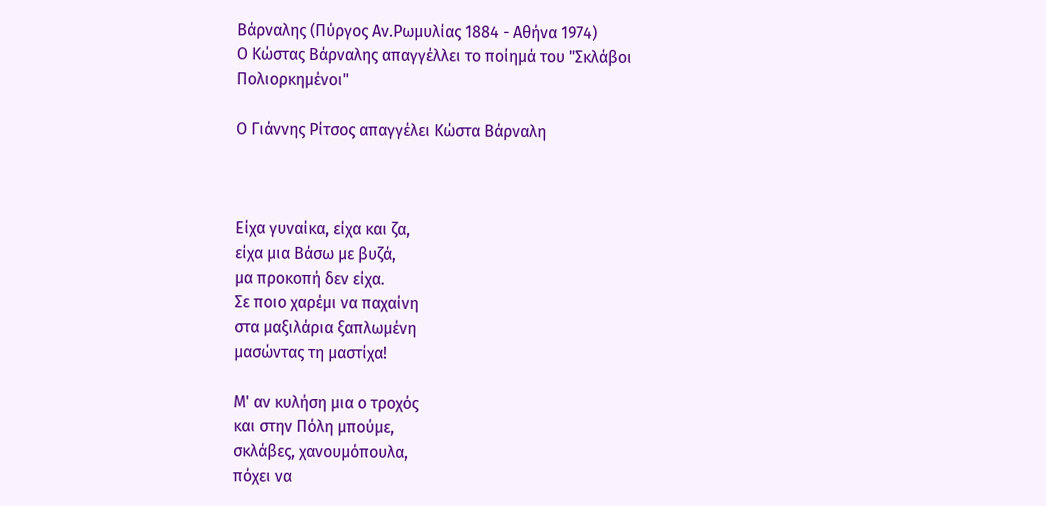Βάρναλης (Πύργος Αν.Ρωμυλίας 1884 - Αθήνα 1974)
Ο Κώστας Βάρναλης απαγγέλλει το ποίημά του "Σκλάβοι Πολιορκημένοι"

Ο Γιάννης Ρίτσος απαγγέλει Κώστα Βάρναλη



Είχα γυναίκα, είχα και ζα,
είχα μια Βάσω με βυζά,
μα προκοπή δεν είχα.
Σε ποιο χαρέμι να παχαίνη
στα μαξιλάρια ξαπλωμένη
μασώντας τη μαστίχα!

Μ' αν κυλήση μια ο τροχός
και στην Πόλη μπούμε,
σκλάβες, χανουμόπουλα,
πόχει να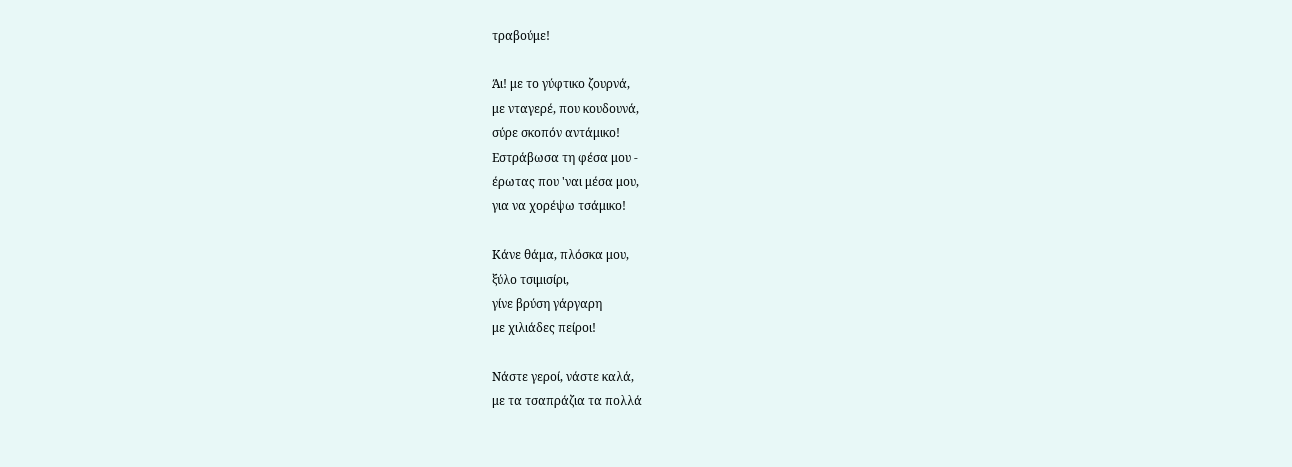τραβούμε!

Άι! με το γύφτικο ζουρνά,
με νταγερέ, που κουδουνά,
σύρε σκοπόν αντάμικο!
Εστράβωσα τη φέσα μου -
έρωτας που 'ναι μέσα μου,
για να χορέψω τσάμικο!

Κάνε θάμα, πλόσκα μου,
ξύλο τσιμισίρι,
γίνε βρύση γάργαρη
με χιλιάδες πείροι!

Νάστε γεροί, νάστε καλά,
με τα τσαπράζια τα πολλά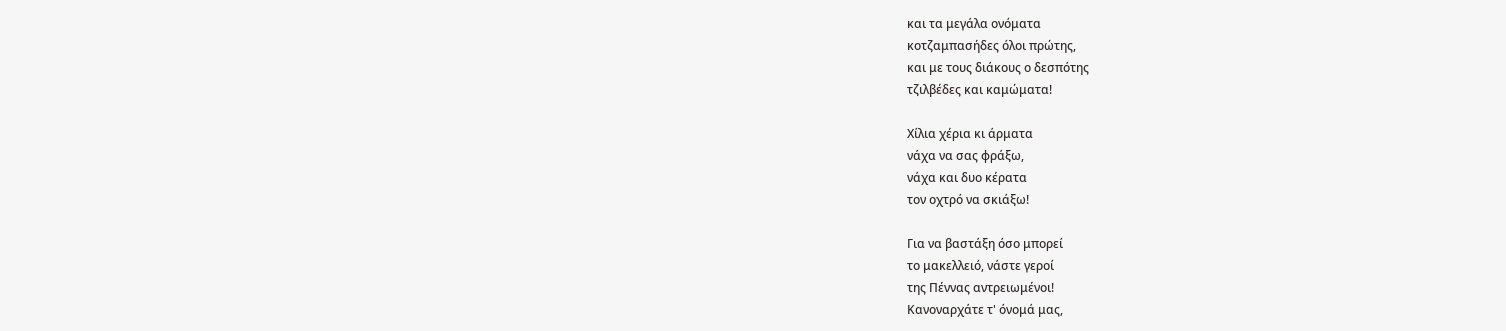και τα μεγάλα ονόματα
κοτζαμπασήδες όλοι πρώτης,
και με τους διάκους ο δεσπότης
τζιλβέδες και καμώματα!

Χίλια χέρια κι άρματα
νάχα να σας φράξω,
νάχα και δυο κέρατα
τον οχτρό να σκιάξω!

Για να βαστάξη όσο μπορεί
το μακελλειό, νάστε γεροί
της Πέννας αντρειωμένοι!
Κανοναρχάτε τ' όνομά μας,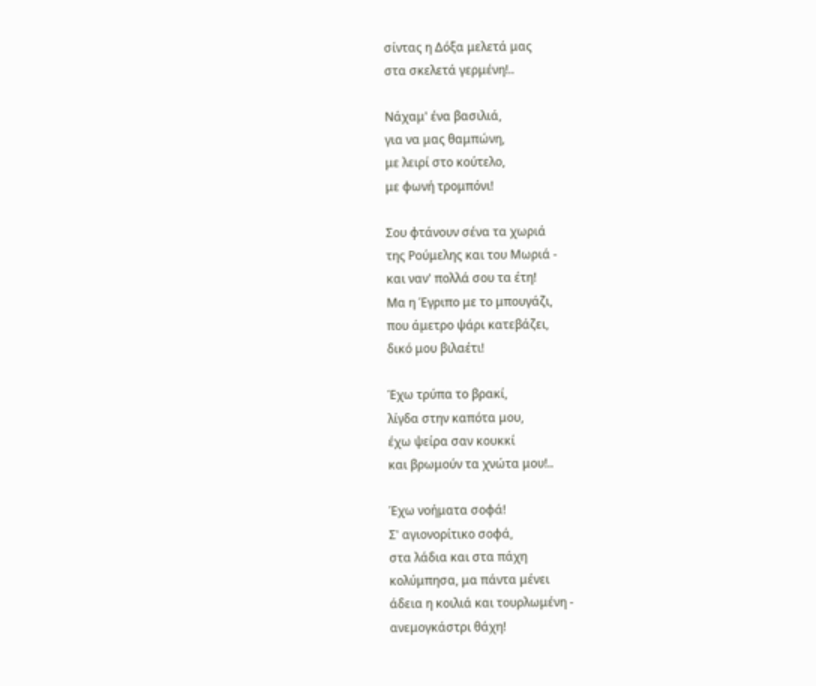σίντας η Δόξα μελετά μας
στα σκελετά γερμένη!..

Νάχαμ' ένα βασιλιά,
για να μας θαμπώνη,
με λειρί στο κούτελο,
με φωνή τρομπόνι!

Σου φτάνουν σένα τα χωριά
της Ρούμελης και του Μωριά -
και ναν' πολλά σου τα έτη!
Μα η Έγριπο με το μπουγάζι,
που άμετρο ψάρι κατεβάζει,
δικό μου βιλαέτι!

Έχω τρύπα το βρακί,
λίγδα στην καπότα μου,
έχω ψείρα σαν κουκκί
και βρωμούν τα χνώτα μου!..

Έχω νοήματα σοφά!
Σ' αγιονορίτικο σοφά,
στα λάδια και στα πάχη
κολύμπησα, μα πάντα μένει
άδεια η κοιλιά και τουρλωμένη -
ανεμογκάστρι θάχη!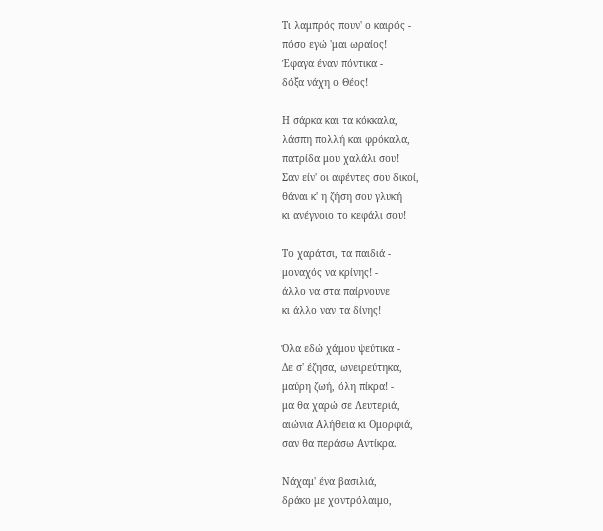Τι λαμπρός πουν' ο καιρός -
πόσο εγώ 'μαι ωραίος!
Έφαγα έναν πόντικα -
δόξα νάχη ο Θέος!

Η σάρκα και τα κόκκαλα,
λάσπη πολλή και φρόκαλα,
πατρίδα μου χαλάλι σου!
Σαν είν' οι αφέντες σου δικοί,
θάναι κ' η ζήση σου γλυκή
κι ανέγνοιο το κεφάλι σου!

Το χαράτσι, τα παιδιά -
μοναχός να κρίνης! -
άλλο να στα παίρνουνε
κι άλλο ναν τα δίνης!

Όλα εδώ χάμου ψεύτικα -
Δε σ' έζησα, ωνειρεύτηκα,
μαύρη ζωή, όλη πίκρα! -
μα θα χαρώ σε Λευτεριά,
αιώνια Αλήθεια κι Ομορφιά,
σαν θα περάσω Αντίκρα.

Νάχαμ' ένα βασιλιά,
δράκο με χοντρόλαιμο,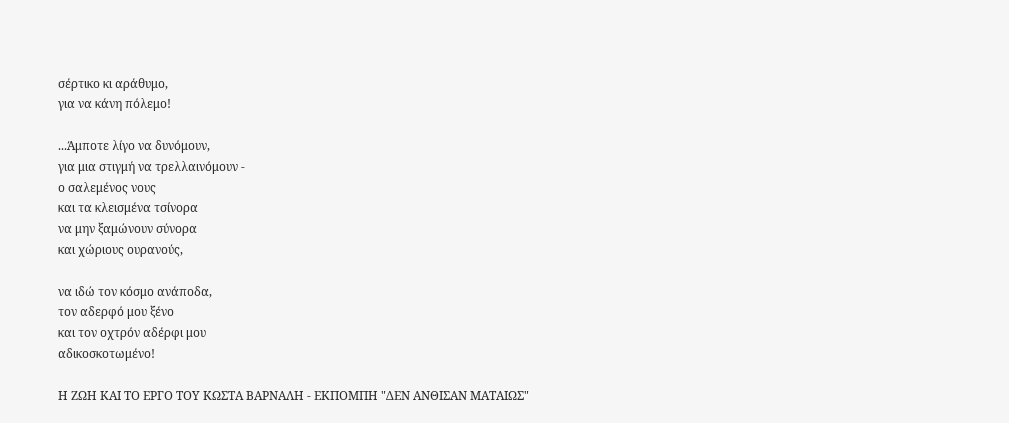σέρτικο κι αράθυμο,
για να κάνη πόλεμο!

...Άμποτε λίγο να δυνόμουν,
για μια στιγμή να τρελλαινόμουν -
ο σαλεμένος νους
και τα κλεισμένα τσίνορα
να μην ξαμώνουν σύνορα
και χώριους ουρανούς,

να ιδώ τον κόσμο ανάποδα,
τον αδερφό μου ξένο
και τον οχτρόν αδέρφι μου
αδικοσκοτωμένο!

Η ΖΩΗ ΚΑΙ ΤΟ ΕΡΓΟ ΤΟΥ ΚΩΣΤΑ ΒΑΡΝΑΛΗ - ΕΚΠΟΜΠΗ "ΔΕΝ ΑΝΘΙΣΑΝ ΜΑΤΑΙΩΣ"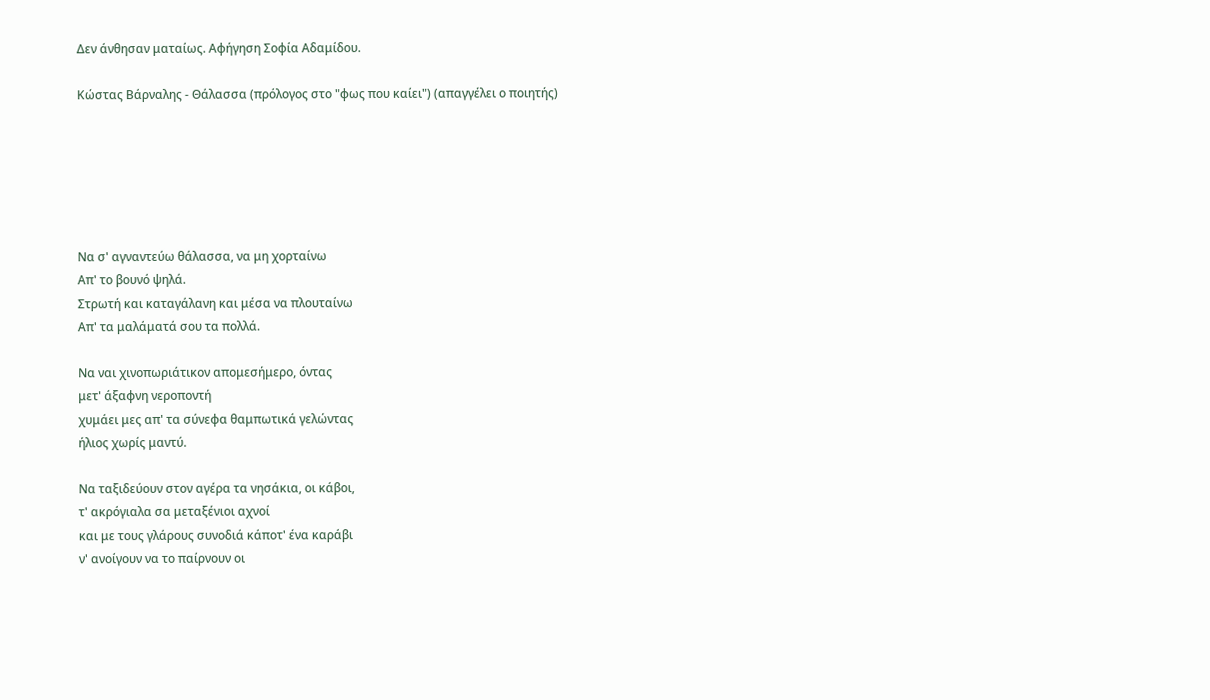Δεν άνθησαν ματαίως. Αφήγηση Σοφία Αδαμίδου.

Κώστας Βάρναλης - Θάλασσα (πρόλογος στο "φως που καίει") (απαγγέλει ο ποιητής)






Να σ' αγναντεύω θάλασσα, να μη χορταίνω
Απ' το βουνό ψηλά.
Στρωτή και καταγάλανη και μέσα να πλουταίνω
Απ' τα μαλάματά σου τα πολλά.

Να ναι χινοπωριάτικον απομεσήμερο, όντας
μετ' άξαφνη νεροποντή
χυμάει μες απ' τα σύνεφα θαμπωτικά γελώντας
ήλιος χωρίς μαντύ.

Να ταξιδεύουν στον αγέρα τα νησάκια, οι κάβοι,
τ' ακρόγιαλα σα μεταξένιοι αχνοί
και με τους γλάρους συνοδιά κάποτ' ένα καράβι
ν' ανοίγουν να το παίρνουν οι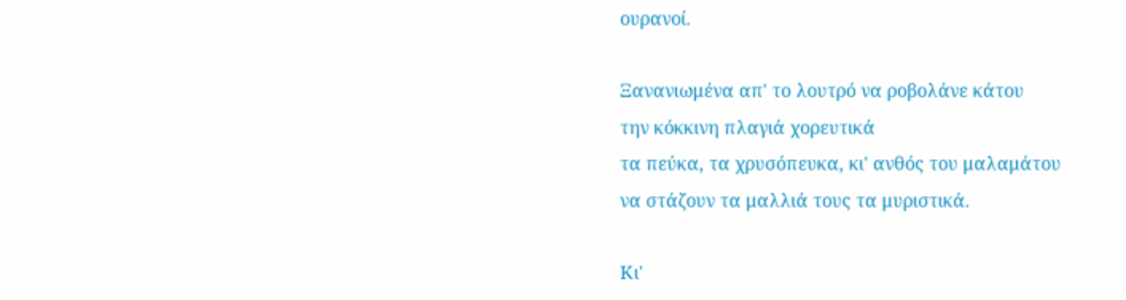ουρανοί.

Ξανανιωμένα απ' το λουτρό να ροβολάνε κάτου
την κόκκινη πλαγιά χορευτικά
τα πεύκα, τα χρυσόπευκα, κι' ανθός του μαλαμάτου
να στάζουν τα μαλλιά τους τα μυριστικά.

Κι'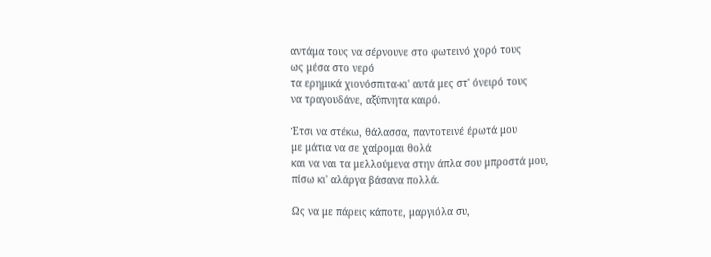αντάμα τους να σέρνουνε στο φωτεινό χορό τους
ως μέσα στο νερό
τα ερημικά χιονόσπιτα-κι' αυτά μες στ' όνειρό τους
να τραγουδάνε, αξύπνητα καιρό.

Έτσι να στέκω, θάλασσα, παντοτεινέ έρωτά μου
με μάτια να σε χαίρομαι θολά
και να ναι τα μελλούμενα στην άπλα σου μπροστά μου,
πίσω κι' αλάργα βάσανα πολλά.

Ως να με πάρεις κάποτε, μαργιόλα συ,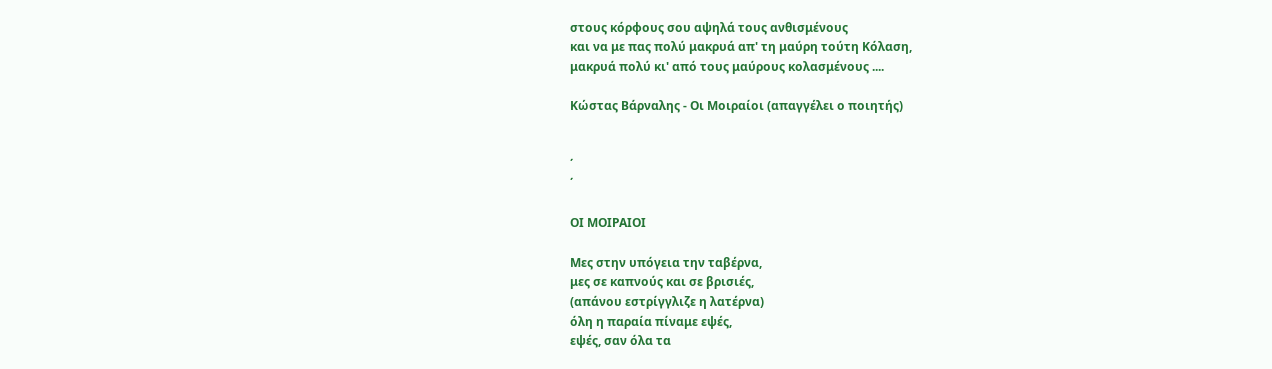στους κόρφους σου αψηλά τους ανθισμένους
και να με πας πολύ μακρυά απ' τη μαύρη τούτη Κόλαση,
μακρυά πολύ κι' από τους μαύρους κολασμένους ....

Κώστας Βάρναλης - Οι Μοιραίοι (απαγγέλει ο ποιητής)


΄
΄

ΟΙ ΜΟΙΡΑΙΟΙ

Μες στην υπόγεια την ταβέρνα,
μες σε καπνούς και σε βρισιές,
(απάνου εστρίγγλιζε η λατέρνα)
όλη η παραία πίναμε εψές,
εψές, σαν όλα τα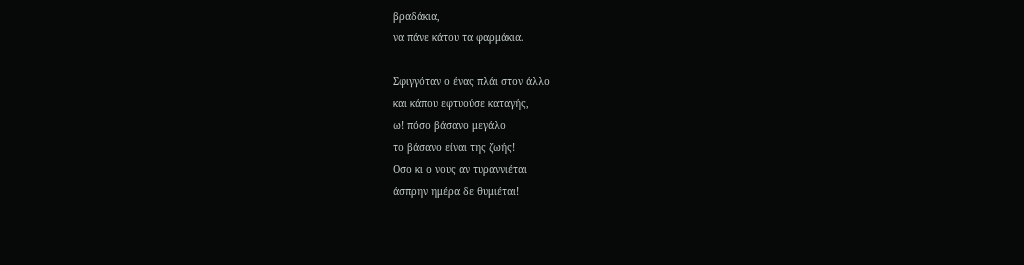βραδάκια,
να πάνε κάτου τα φαρμάκια.

Σφιγγόταν ο ένας πλάι στον άλλο
και κάπου εφτυούσε καταγής,
ω! πόσο βάσανο μεγάλο
το βάσανο είναι της ζωής!
Οσο κι ο νους αν τυραννιέται
άσπρην ημέρα δε θυμιέται!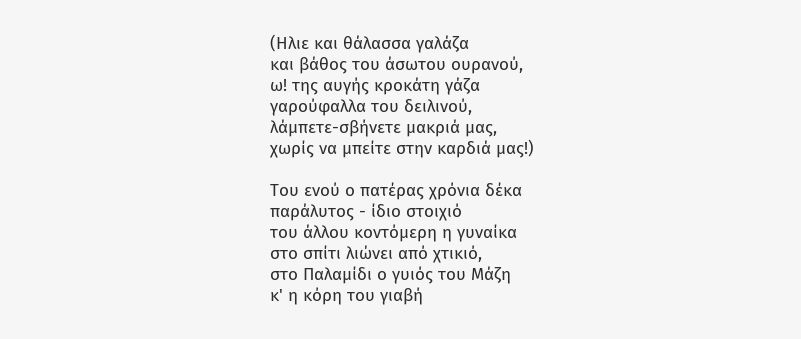(Ηλιε και θάλασσα γαλάζα
και βάθος του άσωτου ουρανού,
ω! της αυγής κροκάτη γάζα
γαρούφαλλα του δειλινού,
λάμπετε-σβήνετε μακριά μας,
χωρίς να μπείτε στην καρδιά μας!)

Του ενού ο πατέρας χρόνια δέκα
παράλυτος - ίδιο στοιχιό
του άλλου κοντόμερη η γυναίκα
στο σπίτι λιώνει από χτικιό,
στο Παλαμίδι ο γυιός του Μάζη
κ' η κόρη του γιαβή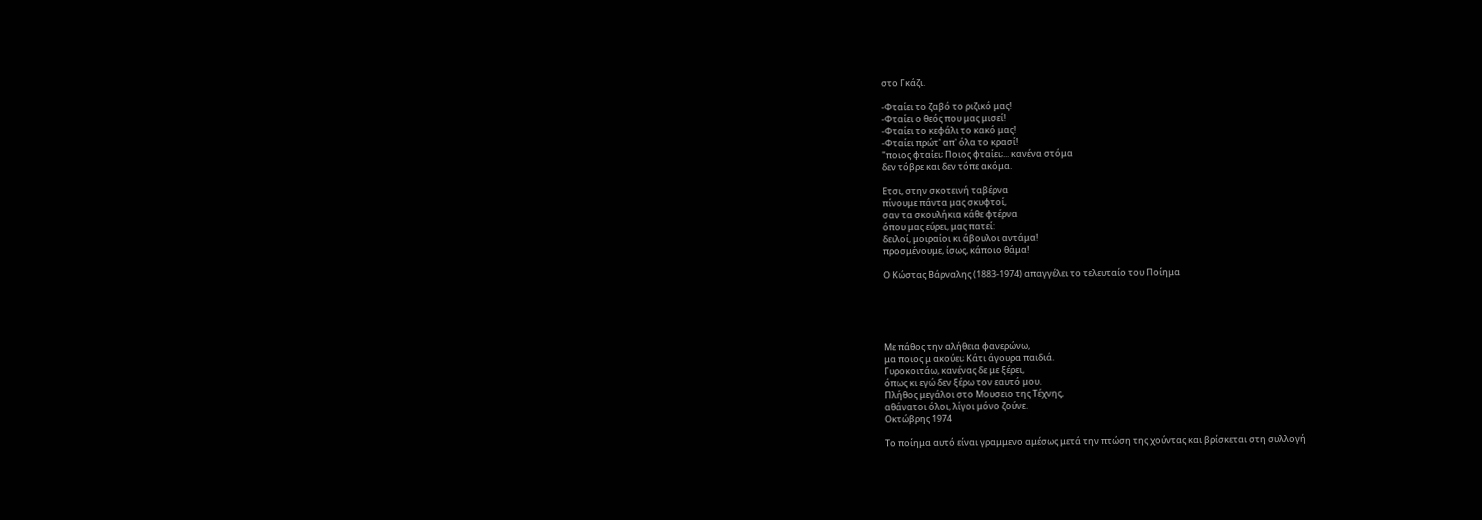στο Γκάζι.

-Φταίει το ζαβό το ριζικό μας!
-Φταίει ο θεός που μας μισεί!
-Φταίει το κεφάλι το κακό μας!
-Φταίει πρώτ' απ' όλα το κρασί!
"ποιος φταίει; Ποιος φταίει;... κανένα στόμα
δεν τόβρε και δεν τόπε ακόμα.

Ετσι, στην σκοτεινή ταβέρνα
πίνουμε πάντα μας σκυφτοί,
σαν τα σκουλήκια κάθε φτέρνα
όπου μας εύρει, μας πατεί:
δειλοί, μοιραίοι κι άβουλοι αντάμα!
προσμένουμε, ίσως, κάποιο θάμα!

Ο Κώστας Βάρναλης (1883-1974) απαγγέλει το τελευταίο του Ποίημα





Με πάθος την αλήθεια φανερώνω,
μα ποιος μ ακούει; Κάτι άγουρα παιδιά.
Γυροκοιτάω, κανένας δε με ξέρει,
όπως κι εγώ δεν ξέρω τον εαυτό μου.
Πλήθος μεγάλοι στο Μουσειο της Τέχνης,
αθάνατοι όλοι, λίγοι μόνο ζούνε.
Οκτώβρης 1974

Το ποίημα αυτό είναι γραμμενο αμέσως μετά την πτώση της χούντας και βρίσκεται στη συλλογή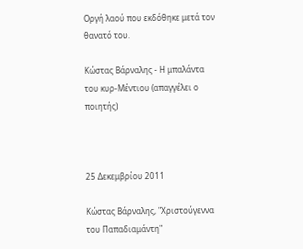Οργή λαού που εκδόθηκε μετά τον θανατό του.

Κώστας Βάρναλης - Η μπαλάντα του κυρ-Μέντιου (απαγγέλει ο ποιητής)



25 Δεκεμβρίου 2011

Κώστας Βάρναλης, "Χριστούγεννα του Παπαδιαμάντη"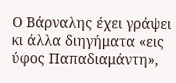Ο Βάρναλης έχει γράψει κι άλλα διηγήματα «εις ύφος Παπαδιαμάντη»,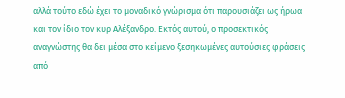αλλά τούτο εδώ έχει το μοναδικό γνώρισμα ότι παρουσιάζει ως ήρωα και τον ίδιο τον κυρ Αλέξανδρο. Εκτός αυτού, ο προσεκτικός αναγνώστης θα δει μέσα στο κείμενο ξεσηκωμένες αυτούσιες φράσεις από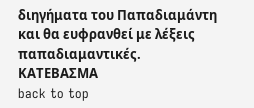διηγήματα του Παπαδιαμάντη και θα ευφρανθεί με λέξεις παπαδιαμαντικές.
ΚΑΤΕΒΑΣΜΑ
back to top